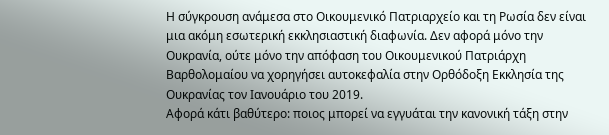Η σύγκρουση ανάμεσα στο Οικουμενικό Πατριαρχείο και τη Ρωσία δεν είναι μια ακόμη εσωτερική εκκλησιαστική διαφωνία. Δεν αφορά μόνο την Ουκρανία, ούτε μόνο την απόφαση του Οικουμενικού Πατριάρχη Βαρθολομαίου να χορηγήσει αυτοκεφαλία στην Ορθόδοξη Εκκλησία της Ουκρανίας τον Ιανουάριο του 2019.
Αφορά κάτι βαθύτερο: ποιος μπορεί να εγγυάται την κανονική τάξη στην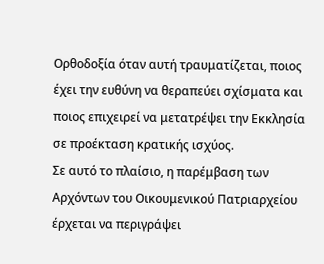Ορθοδοξία όταν αυτή τραυματίζεται, ποιος έχει την ευθύνη να θεραπεύει σχίσματα και ποιος επιχειρεί να μετατρέψει την Εκκλησία σε προέκταση κρατικής ισχύος.
Σε αυτό το πλαίσιο, η παρέμβαση των Αρχόντων του Οικουμενικού Πατριαρχείου έρχεται να περιγράψει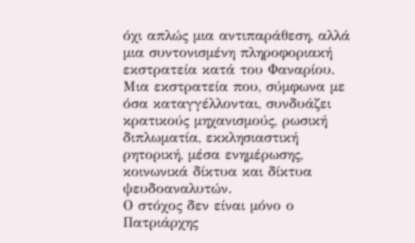όχι απλώς μια αντιπαράθεση, αλλά μια συντονισμένη πληροφοριακή εκστρατεία κατά του Φαναρίου. Μια εκστρατεία που, σύμφωνα με όσα καταγγέλλονται, συνδυάζει κρατικούς μηχανισμούς, ρωσική διπλωματία, εκκλησιαστική ρητορική, μέσα ενημέρωσης, κοινωνικά δίκτυα και δίκτυα ψευδοαναλυτών.
Ο στόχος δεν είναι μόνο ο Πατριάρχης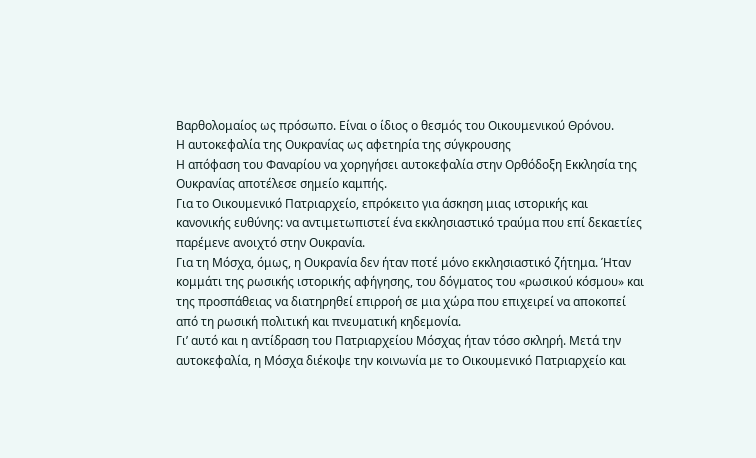Βαρθολομαίος ως πρόσωπο. Είναι ο ίδιος ο θεσμός του Οικουμενικού Θρόνου.
Η αυτοκεφαλία της Ουκρανίας ως αφετηρία της σύγκρουσης
Η απόφαση του Φαναρίου να χορηγήσει αυτοκεφαλία στην Ορθόδοξη Εκκλησία της Ουκρανίας αποτέλεσε σημείο καμπής.
Για το Οικουμενικό Πατριαρχείο, επρόκειτο για άσκηση μιας ιστορικής και κανονικής ευθύνης: να αντιμετωπιστεί ένα εκκλησιαστικό τραύμα που επί δεκαετίες παρέμενε ανοιχτό στην Ουκρανία.
Για τη Μόσχα, όμως, η Ουκρανία δεν ήταν ποτέ μόνο εκκλησιαστικό ζήτημα. Ήταν κομμάτι της ρωσικής ιστορικής αφήγησης, του δόγματος του «ρωσικού κόσμου» και της προσπάθειας να διατηρηθεί επιρροή σε μια χώρα που επιχειρεί να αποκοπεί από τη ρωσική πολιτική και πνευματική κηδεμονία.
Γι’ αυτό και η αντίδραση του Πατριαρχείου Μόσχας ήταν τόσο σκληρή. Μετά την αυτοκεφαλία, η Μόσχα διέκοψε την κοινωνία με το Οικουμενικό Πατριαρχείο και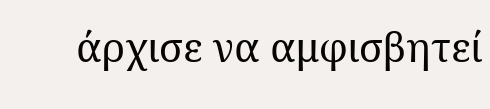άρχισε να αμφισβητεί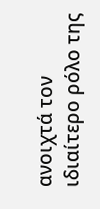ανοιχτά τον ιδιαίτερο ρόλο της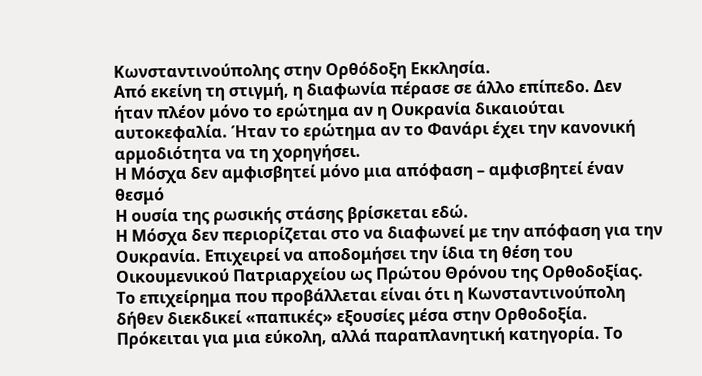Κωνσταντινούπολης στην Ορθόδοξη Εκκλησία.
Από εκείνη τη στιγμή, η διαφωνία πέρασε σε άλλο επίπεδο. Δεν ήταν πλέον μόνο το ερώτημα αν η Ουκρανία δικαιούται αυτοκεφαλία. Ήταν το ερώτημα αν το Φανάρι έχει την κανονική αρμοδιότητα να τη χορηγήσει.
Η Μόσχα δεν αμφισβητεί μόνο μια απόφαση – αμφισβητεί έναν θεσμό
Η ουσία της ρωσικής στάσης βρίσκεται εδώ.
Η Μόσχα δεν περιορίζεται στο να διαφωνεί με την απόφαση για την Ουκρανία. Επιχειρεί να αποδομήσει την ίδια τη θέση του Οικουμενικού Πατριαρχείου ως Πρώτου Θρόνου της Ορθοδοξίας.
Το επιχείρημα που προβάλλεται είναι ότι η Κωνσταντινούπολη δήθεν διεκδικεί «παπικές» εξουσίες μέσα στην Ορθοδοξία. Πρόκειται για μια εύκολη, αλλά παραπλανητική κατηγορία. Το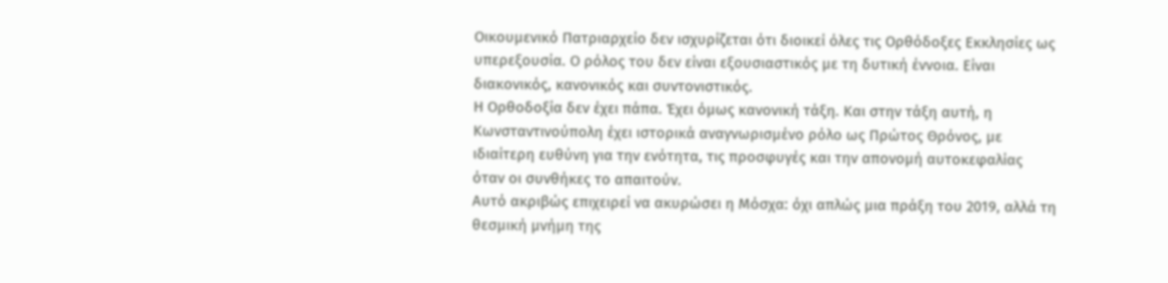Οικουμενικό Πατριαρχείο δεν ισχυρίζεται ότι διοικεί όλες τις Ορθόδοξες Εκκλησίες ως υπερεξουσία. Ο ρόλος του δεν είναι εξουσιαστικός με τη δυτική έννοια. Είναι διακονικός, κανονικός και συντονιστικός.
Η Ορθοδοξία δεν έχει πάπα. Έχει όμως κανονική τάξη. Και στην τάξη αυτή, η Κωνσταντινούπολη έχει ιστορικά αναγνωρισμένο ρόλο ως Πρώτος Θρόνος, με ιδιαίτερη ευθύνη για την ενότητα, τις προσφυγές και την απονομή αυτοκεφαλίας όταν οι συνθήκες το απαιτούν.
Αυτό ακριβώς επιχειρεί να ακυρώσει η Μόσχα: όχι απλώς μια πράξη του 2019, αλλά τη θεσμική μνήμη της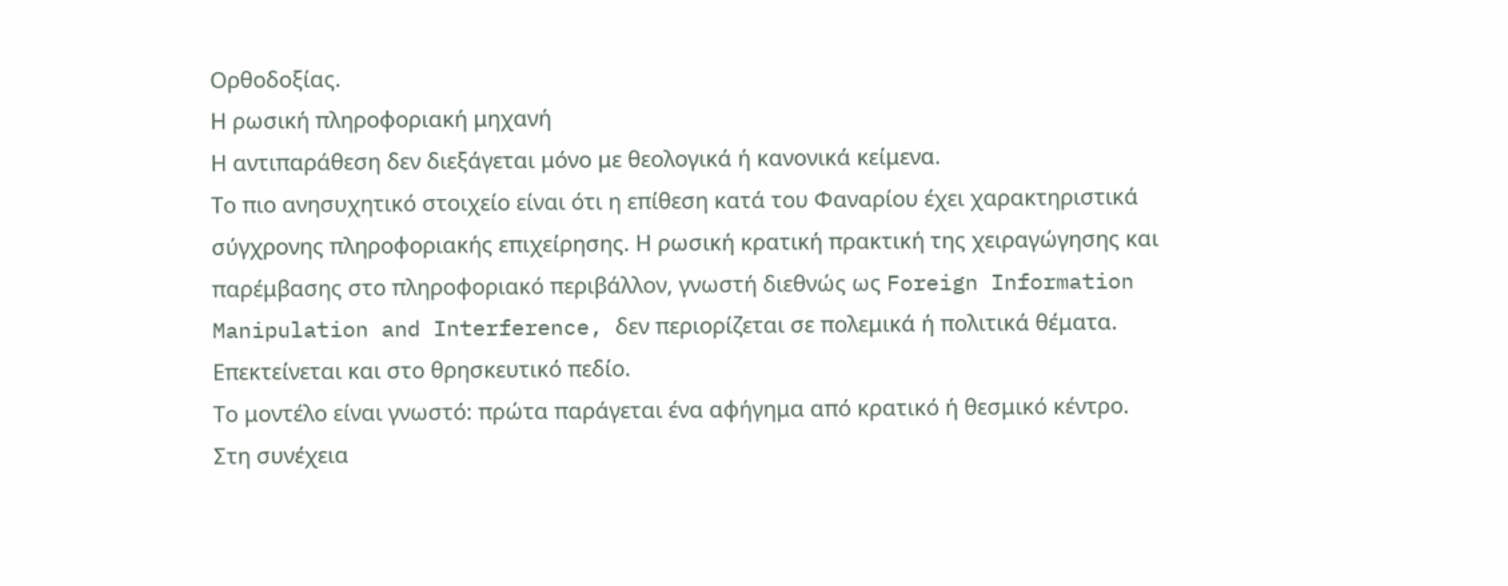Ορθοδοξίας.
Η ρωσική πληροφοριακή μηχανή
Η αντιπαράθεση δεν διεξάγεται μόνο με θεολογικά ή κανονικά κείμενα.
Το πιο ανησυχητικό στοιχείο είναι ότι η επίθεση κατά του Φαναρίου έχει χαρακτηριστικά σύγχρονης πληροφοριακής επιχείρησης. Η ρωσική κρατική πρακτική της χειραγώγησης και παρέμβασης στο πληροφοριακό περιβάλλον, γνωστή διεθνώς ως Foreign Information Manipulation and Interference, δεν περιορίζεται σε πολεμικά ή πολιτικά θέματα. Επεκτείνεται και στο θρησκευτικό πεδίο.
Το μοντέλο είναι γνωστό: πρώτα παράγεται ένα αφήγημα από κρατικό ή θεσμικό κέντρο. Στη συνέχεια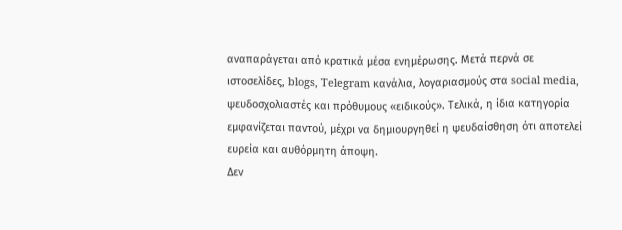αναπαράγεται από κρατικά μέσα ενημέρωσης. Μετά περνά σε ιστοσελίδες, blogs, Telegram κανάλια, λογαριασμούς στα social media, ψευδοσχολιαστές και πρόθυμους «ειδικούς». Τελικά, η ίδια κατηγορία εμφανίζεται παντού, μέχρι να δημιουργηθεί η ψευδαίσθηση ότι αποτελεί ευρεία και αυθόρμητη άποψη.
Δεν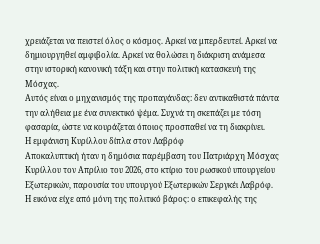χρειάζεται να πειστεί όλος ο κόσμος. Αρκεί να μπερδευτεί. Αρκεί να δημιουργηθεί αμφιβολία. Αρκεί να θολώσει η διάκριση ανάμεσα στην ιστορική κανονική τάξη και στην πολιτική κατασκευή της Μόσχας.
Αυτός είναι ο μηχανισμός της προπαγάνδας: δεν αντικαθιστά πάντα την αλήθεια με ένα συνεκτικό ψέμα. Συχνά τη σκεπάζει με τόση φασαρία, ώστε να κουράζεται όποιος προσπαθεί να τη διακρίνει.
Η εμφάνιση Κυρίλλου δίπλα στον Λαβρόφ
Αποκαλυπτική ήταν η δημόσια παρέμβαση του Πατριάρχη Μόσχας Κυρίλλου τον Απρίλιο του 2026, στο κτίριο του ρωσικού υπουργείου Εξωτερικών, παρουσία του υπουργού Εξωτερικών Σεργκέι Λαβρόφ.
Η εικόνα είχε από μόνη της πολιτικό βάρος: ο επικεφαλής της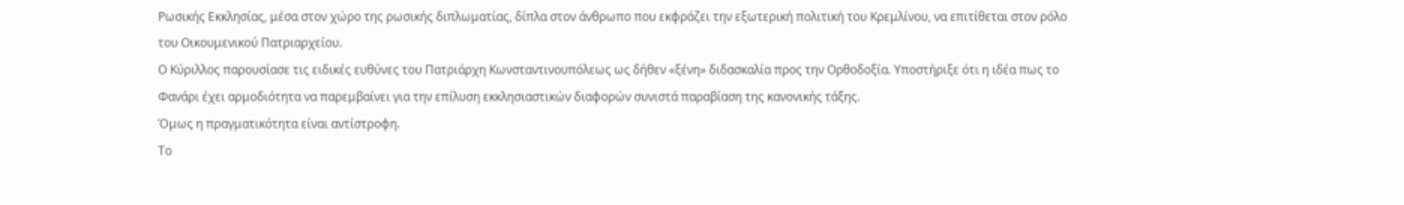Ρωσικής Εκκλησίας, μέσα στον χώρο της ρωσικής διπλωματίας, δίπλα στον άνθρωπο που εκφράζει την εξωτερική πολιτική του Κρεμλίνου, να επιτίθεται στον ρόλο του Οικουμενικού Πατριαρχείου.
Ο Κύριλλος παρουσίασε τις ειδικές ευθύνες του Πατριάρχη Κωνσταντινουπόλεως ως δήθεν «ξένη» διδασκαλία προς την Ορθοδοξία. Υποστήριξε ότι η ιδέα πως το Φανάρι έχει αρμοδιότητα να παρεμβαίνει για την επίλυση εκκλησιαστικών διαφορών συνιστά παραβίαση της κανονικής τάξης.
Όμως η πραγματικότητα είναι αντίστροφη.
Το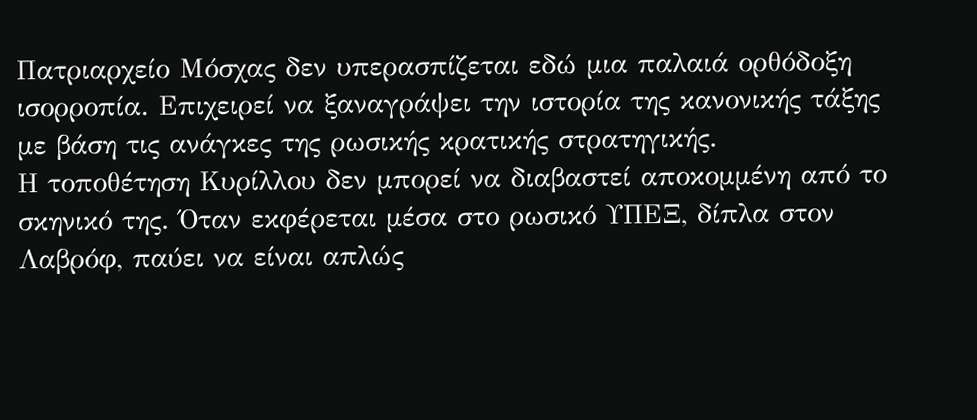Πατριαρχείο Μόσχας δεν υπερασπίζεται εδώ μια παλαιά ορθόδοξη ισορροπία. Επιχειρεί να ξαναγράψει την ιστορία της κανονικής τάξης με βάση τις ανάγκες της ρωσικής κρατικής στρατηγικής.
Η τοποθέτηση Κυρίλλου δεν μπορεί να διαβαστεί αποκομμένη από το σκηνικό της. Όταν εκφέρεται μέσα στο ρωσικό ΥΠΕΞ, δίπλα στον Λαβρόφ, παύει να είναι απλώς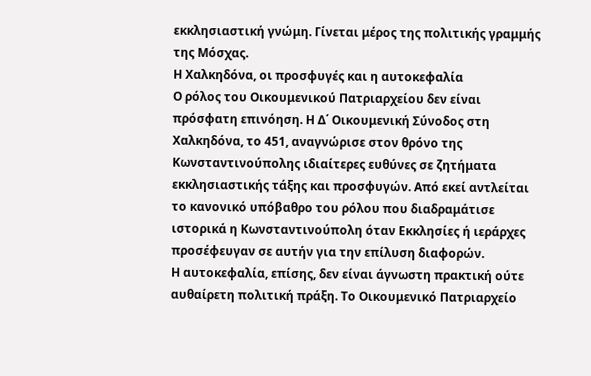εκκλησιαστική γνώμη. Γίνεται μέρος της πολιτικής γραμμής της Μόσχας.
Η Χαλκηδόνα, οι προσφυγές και η αυτοκεφαλία
Ο ρόλος του Οικουμενικού Πατριαρχείου δεν είναι πρόσφατη επινόηση. Η Δ΄ Οικουμενική Σύνοδος στη Χαλκηδόνα, το 451, αναγνώρισε στον θρόνο της Κωνσταντινούπολης ιδιαίτερες ευθύνες σε ζητήματα εκκλησιαστικής τάξης και προσφυγών. Από εκεί αντλείται το κανονικό υπόβαθρο του ρόλου που διαδραμάτισε ιστορικά η Κωνσταντινούπολη όταν Εκκλησίες ή ιεράρχες προσέφευγαν σε αυτήν για την επίλυση διαφορών.
Η αυτοκεφαλία, επίσης, δεν είναι άγνωστη πρακτική ούτε αυθαίρετη πολιτική πράξη. Το Οικουμενικό Πατριαρχείο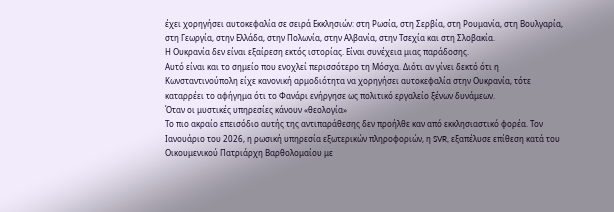έχει χορηγήσει αυτοκεφαλία σε σειρά Εκκλησιών: στη Ρωσία, στη Σερβία, στη Ρουμανία, στη Βουλγαρία, στη Γεωργία, στην Ελλάδα, στην Πολωνία, στην Αλβανία, στην Τσεχία και στη Σλοβακία.
Η Ουκρανία δεν είναι εξαίρεση εκτός ιστορίας. Είναι συνέχεια μιας παράδοσης.
Αυτό είναι και το σημείο που ενοχλεί περισσότερο τη Μόσχα. Διότι αν γίνει δεκτό ότι η Κωνσταντινούπολη είχε κανονική αρμοδιότητα να χορηγήσει αυτοκεφαλία στην Ουκρανία, τότε καταρρέει το αφήγημα ότι το Φανάρι ενήργησε ως πολιτικό εργαλείο ξένων δυνάμεων.
Όταν οι μυστικές υπηρεσίες κάνουν «θεολογία»
Το πιο ακραίο επεισόδιο αυτής της αντιπαράθεσης δεν προήλθε καν από εκκλησιαστικό φορέα. Τον Ιανουάριο του 2026, η ρωσική υπηρεσία εξωτερικών πληροφοριών, η SVR, εξαπέλυσε επίθεση κατά του Οικουμενικού Πατριάρχη Βαρθολομαίου με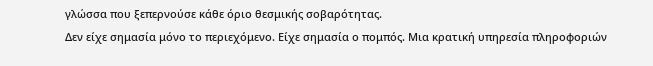γλώσσα που ξεπερνούσε κάθε όριο θεσμικής σοβαρότητας.
Δεν είχε σημασία μόνο το περιεχόμενο. Είχε σημασία ο πομπός. Μια κρατική υπηρεσία πληροφοριών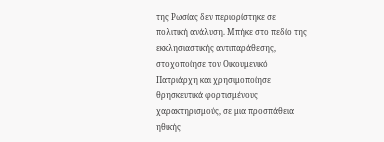της Ρωσίας δεν περιορίστηκε σε πολιτική ανάλυση. Μπήκε στο πεδίο της εκκλησιαστικής αντιπαράθεσης, στοχοποίησε τον Οικουμενικό Πατριάρχη και χρησιμοποίησε θρησκευτικά φορτισμένους χαρακτηρισμούς, σε μια προσπάθεια ηθικής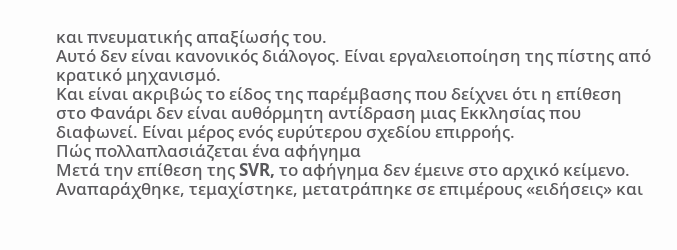και πνευματικής απαξίωσής του.
Αυτό δεν είναι κανονικός διάλογος. Είναι εργαλειοποίηση της πίστης από κρατικό μηχανισμό.
Και είναι ακριβώς το είδος της παρέμβασης που δείχνει ότι η επίθεση στο Φανάρι δεν είναι αυθόρμητη αντίδραση μιας Εκκλησίας που διαφωνεί. Είναι μέρος ενός ευρύτερου σχεδίου επιρροής.
Πώς πολλαπλασιάζεται ένα αφήγημα
Μετά την επίθεση της SVR, το αφήγημα δεν έμεινε στο αρχικό κείμενο.
Αναπαράχθηκε, τεμαχίστηκε, μετατράπηκε σε επιμέρους «ειδήσεις» και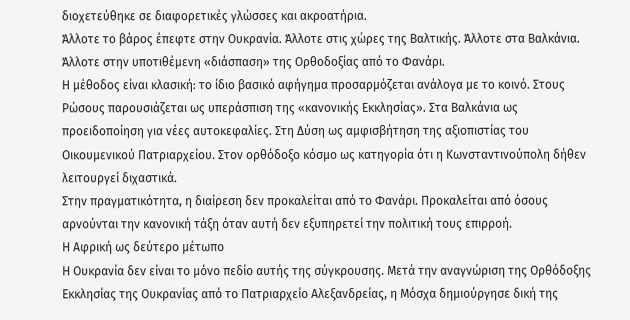διοχετεύθηκε σε διαφορετικές γλώσσες και ακροατήρια.
Άλλοτε το βάρος έπεφτε στην Ουκρανία. Άλλοτε στις χώρες της Βαλτικής. Άλλοτε στα Βαλκάνια. Άλλοτε στην υποτιθέμενη «διάσπαση» της Ορθοδοξίας από το Φανάρι.
Η μέθοδος είναι κλασική: το ίδιο βασικό αφήγημα προσαρμόζεται ανάλογα με το κοινό. Στους Ρώσους παρουσιάζεται ως υπεράσπιση της «κανονικής Εκκλησίας». Στα Βαλκάνια ως προειδοποίηση για νέες αυτοκεφαλίες. Στη Δύση ως αμφισβήτηση της αξιοπιστίας του Οικουμενικού Πατριαρχείου. Στον ορθόδοξο κόσμο ως κατηγορία ότι η Κωνσταντινούπολη δήθεν λειτουργεί διχαστικά.
Στην πραγματικότητα, η διαίρεση δεν προκαλείται από το Φανάρι. Προκαλείται από όσους αρνούνται την κανονική τάξη όταν αυτή δεν εξυπηρετεί την πολιτική τους επιρροή.
Η Αφρική ως δεύτερο μέτωπο
Η Ουκρανία δεν είναι το μόνο πεδίο αυτής της σύγκρουσης. Μετά την αναγνώριση της Ορθόδοξης Εκκλησίας της Ουκρανίας από το Πατριαρχείο Αλεξανδρείας, η Μόσχα δημιούργησε δική της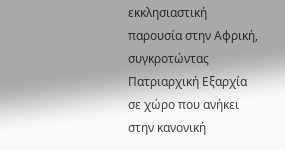εκκλησιαστική παρουσία στην Αφρική, συγκροτώντας Πατριαρχική Εξαρχία σε χώρο που ανήκει στην κανονική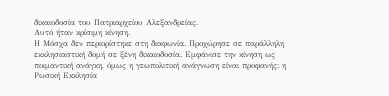δικαιοδοσία του Πατριαρχείου Αλεξανδρείας.
Αυτό ήταν κρίσιμη κίνηση.
Η Μόσχα δεν περιορίστηκε στη διαφωνία. Προχώρησε σε παράλληλη εκκλησιαστική δομή σε ξένη δικαιοδοσία. Εμφάνισε την κίνηση ως ποιμαντική ανάγκη, όμως η γεωπολιτική ανάγνωση είναι προφανής: η Ρωσική Εκκλησία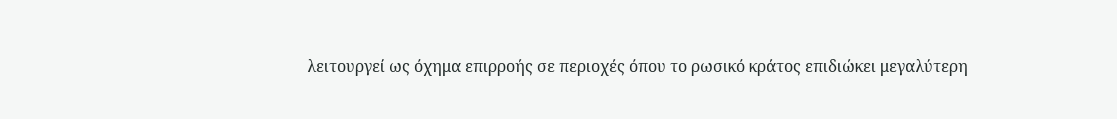λειτουργεί ως όχημα επιρροής σε περιοχές όπου το ρωσικό κράτος επιδιώκει μεγαλύτερη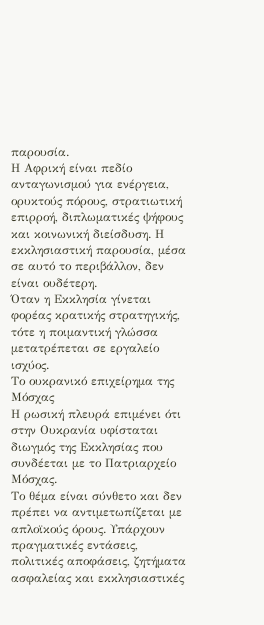παρουσία.
Η Αφρική είναι πεδίο ανταγωνισμού για ενέργεια, ορυκτούς πόρους, στρατιωτική επιρροή, διπλωματικές ψήφους και κοινωνική διείσδυση. Η εκκλησιαστική παρουσία, μέσα σε αυτό το περιβάλλον, δεν είναι ουδέτερη.
Όταν η Εκκλησία γίνεται φορέας κρατικής στρατηγικής, τότε η ποιμαντική γλώσσα μετατρέπεται σε εργαλείο ισχύος.
Το ουκρανικό επιχείρημα της Μόσχας
Η ρωσική πλευρά επιμένει ότι στην Ουκρανία υφίσταται διωγμός της Εκκλησίας που συνδέεται με το Πατριαρχείο Μόσχας.
Το θέμα είναι σύνθετο και δεν πρέπει να αντιμετωπίζεται με απλοϊκούς όρους. Υπάρχουν πραγματικές εντάσεις, πολιτικές αποφάσεις, ζητήματα ασφαλείας και εκκλησιαστικές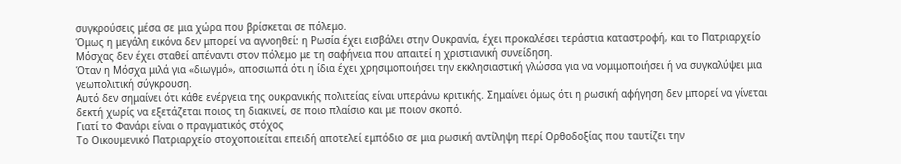συγκρούσεις μέσα σε μια χώρα που βρίσκεται σε πόλεμο.
Όμως η μεγάλη εικόνα δεν μπορεί να αγνοηθεί: η Ρωσία έχει εισβάλει στην Ουκρανία, έχει προκαλέσει τεράστια καταστροφή, και το Πατριαρχείο Μόσχας δεν έχει σταθεί απέναντι στον πόλεμο με τη σαφήνεια που απαιτεί η χριστιανική συνείδηση.
Όταν η Μόσχα μιλά για «διωγμό», αποσιωπά ότι η ίδια έχει χρησιμοποιήσει την εκκλησιαστική γλώσσα για να νομιμοποιήσει ή να συγκαλύψει μια γεωπολιτική σύγκρουση.
Αυτό δεν σημαίνει ότι κάθε ενέργεια της ουκρανικής πολιτείας είναι υπεράνω κριτικής. Σημαίνει όμως ότι η ρωσική αφήγηση δεν μπορεί να γίνεται δεκτή χωρίς να εξετάζεται ποιος τη διακινεί, σε ποιο πλαίσιο και με ποιον σκοπό.
Γιατί το Φανάρι είναι ο πραγματικός στόχος
Το Οικουμενικό Πατριαρχείο στοχοποιείται επειδή αποτελεί εμπόδιο σε μια ρωσική αντίληψη περί Ορθοδοξίας που ταυτίζει την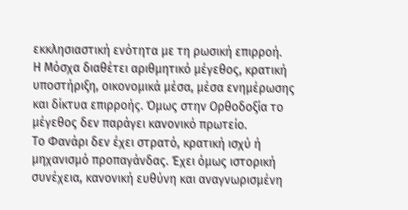εκκλησιαστική ενότητα με τη ρωσική επιρροή.
Η Μόσχα διαθέτει αριθμητικό μέγεθος, κρατική υποστήριξη, οικονομικά μέσα, μέσα ενημέρωσης και δίκτυα επιρροής. Όμως στην Ορθοδοξία το μέγεθος δεν παράγει κανονικό πρωτείο.
Το Φανάρι δεν έχει στρατό, κρατική ισχύ ή μηχανισμό προπαγάνδας. Έχει όμως ιστορική συνέχεια, κανονική ευθύνη και αναγνωρισμένη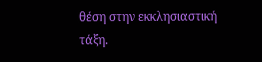θέση στην εκκλησιαστική τάξη.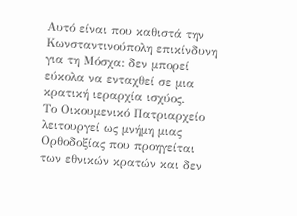Αυτό είναι που καθιστά την Κωνσταντινούπολη επικίνδυνη για τη Μόσχα: δεν μπορεί εύκολα να ενταχθεί σε μια κρατική ιεραρχία ισχύος.
Το Οικουμενικό Πατριαρχείο λειτουργεί ως μνήμη μιας Ορθοδοξίας που προηγείται των εθνικών κρατών και δεν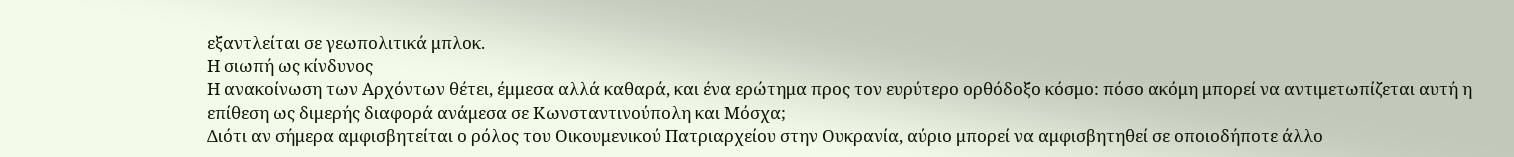εξαντλείται σε γεωπολιτικά μπλοκ.
Η σιωπή ως κίνδυνος
Η ανακοίνωση των Αρχόντων θέτει, έμμεσα αλλά καθαρά, και ένα ερώτημα προς τον ευρύτερο ορθόδοξο κόσμο: πόσο ακόμη μπορεί να αντιμετωπίζεται αυτή η επίθεση ως διμερής διαφορά ανάμεσα σε Κωνσταντινούπολη και Μόσχα;
Διότι αν σήμερα αμφισβητείται ο ρόλος του Οικουμενικού Πατριαρχείου στην Ουκρανία, αύριο μπορεί να αμφισβητηθεί σε οποιοδήποτε άλλο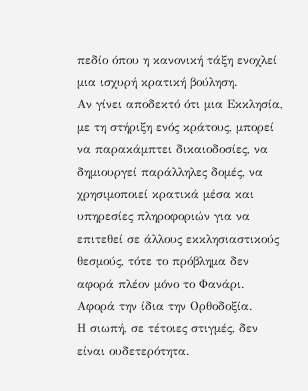πεδίο όπου η κανονική τάξη ενοχλεί μια ισχυρή κρατική βούληση.
Αν γίνει αποδεκτό ότι μια Εκκλησία, με τη στήριξη ενός κράτους, μπορεί να παρακάμπτει δικαιοδοσίες, να δημιουργεί παράλληλες δομές, να χρησιμοποιεί κρατικά μέσα και υπηρεσίες πληροφοριών για να επιτεθεί σε άλλους εκκλησιαστικούς θεσμούς, τότε το πρόβλημα δεν αφορά πλέον μόνο το Φανάρι.
Αφορά την ίδια την Ορθοδοξία.
Η σιωπή, σε τέτοιες στιγμές, δεν είναι ουδετερότητα.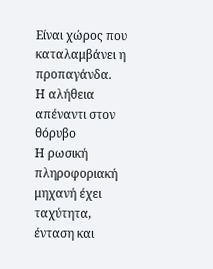Είναι χώρος που καταλαμβάνει η προπαγάνδα.
Η αλήθεια απέναντι στον θόρυβο
Η ρωσική πληροφοριακή μηχανή έχει ταχύτητα, ένταση και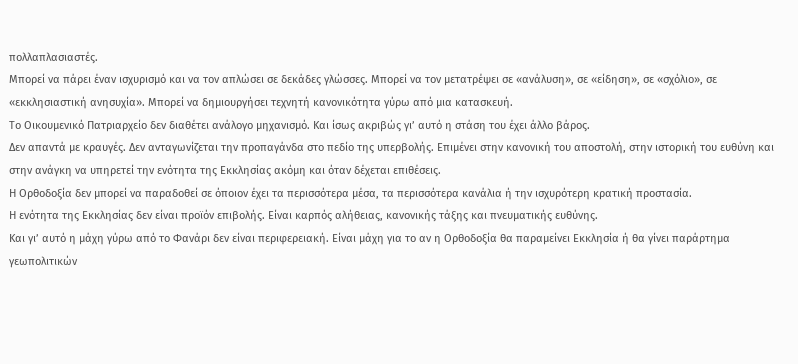πολλαπλασιαστές.
Μπορεί να πάρει έναν ισχυρισμό και να τον απλώσει σε δεκάδες γλώσσες. Μπορεί να τον μετατρέψει σε «ανάλυση», σε «είδηση», σε «σχόλιο», σε «εκκλησιαστική ανησυχία». Μπορεί να δημιουργήσει τεχνητή κανονικότητα γύρω από μια κατασκευή.
Το Οικουμενικό Πατριαρχείο δεν διαθέτει ανάλογο μηχανισμό. Και ίσως ακριβώς γι’ αυτό η στάση του έχει άλλο βάρος.
Δεν απαντά με κραυγές. Δεν ανταγωνίζεται την προπαγάνδα στο πεδίο της υπερβολής. Επιμένει στην κανονική του αποστολή, στην ιστορική του ευθύνη και στην ανάγκη να υπηρετεί την ενότητα της Εκκλησίας ακόμη και όταν δέχεται επιθέσεις.
Η Ορθοδοξία δεν μπορεί να παραδοθεί σε όποιον έχει τα περισσότερα μέσα, τα περισσότερα κανάλια ή την ισχυρότερη κρατική προστασία.
Η ενότητα της Εκκλησίας δεν είναι προϊόν επιβολής. Είναι καρπός αλήθειας, κανονικής τάξης και πνευματικής ευθύνης.
Και γι’ αυτό η μάχη γύρω από το Φανάρι δεν είναι περιφερειακή. Είναι μάχη για το αν η Ορθοδοξία θα παραμείνει Εκκλησία ή θα γίνει παράρτημα γεωπολιτικών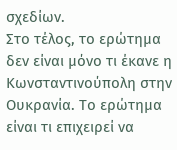σχεδίων.
Στο τέλος, το ερώτημα δεν είναι μόνο τι έκανε η Κωνσταντινούπολη στην Ουκρανία. Το ερώτημα είναι τι επιχειρεί να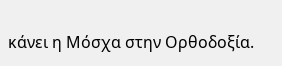κάνει η Μόσχα στην Ορθοδοξία.